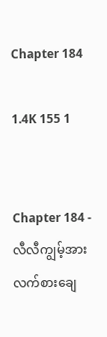Chapter 184

1.4K 155 1


Chapter 184 - လီလီကျွမ့်အား လက်စားချေ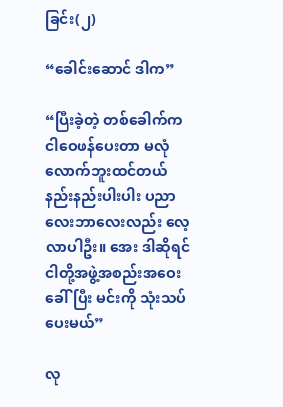ခြင်း(၂)

“ခေါင်းဆောင် ဒါက”

“ပြီးခဲ့တဲ့ တစ်‌ခေါက်က ငါဝေဖန်ပေးတာ မ‌လုံလောက်ဘူးထင်တယ် နည်းနည်းပါးပါး ပညာလေးဘာလေးလည်း လေ့လာပါဦး။ အေး ဒါဆိုရင် ငါတို့အဖွဲ့အစည်းအဝေး ခေါ်ပြီး မင်းကို သုံးသပ်ပေးမယ်”

လု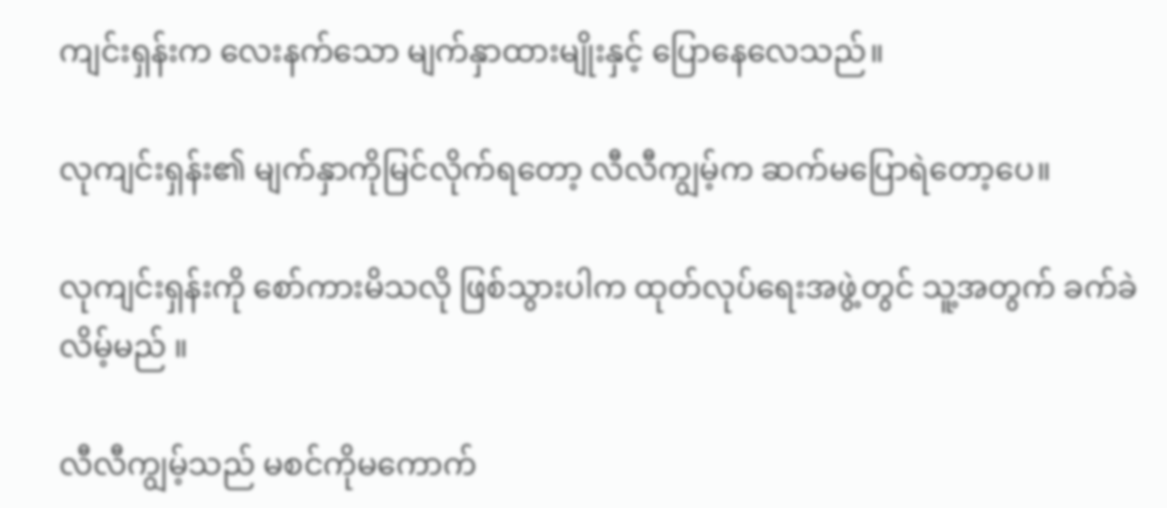ကျင်းရှန်းက လေးနက်သော မျက်နှာထားမျိုးနှင့် ပြောနေလေသည်။

လုကျင်းရှန်း၏ မျက်နှာကိုမြင်လိုက်ရတော့ လီလီကျွမ့်က ဆက်မပြောရဲတော့ပေ။

လုကျင်းရှန်းကို စော်ကားမိသလို ဖြစ်သွားပါက ထုတ်လုပ်ရေးအဖွဲ့တွင် သူ့အတွက် ခက်ခဲလိမ့်မည် ။

လီလီကျွမ့်သည် မစင်ကိုမကောက်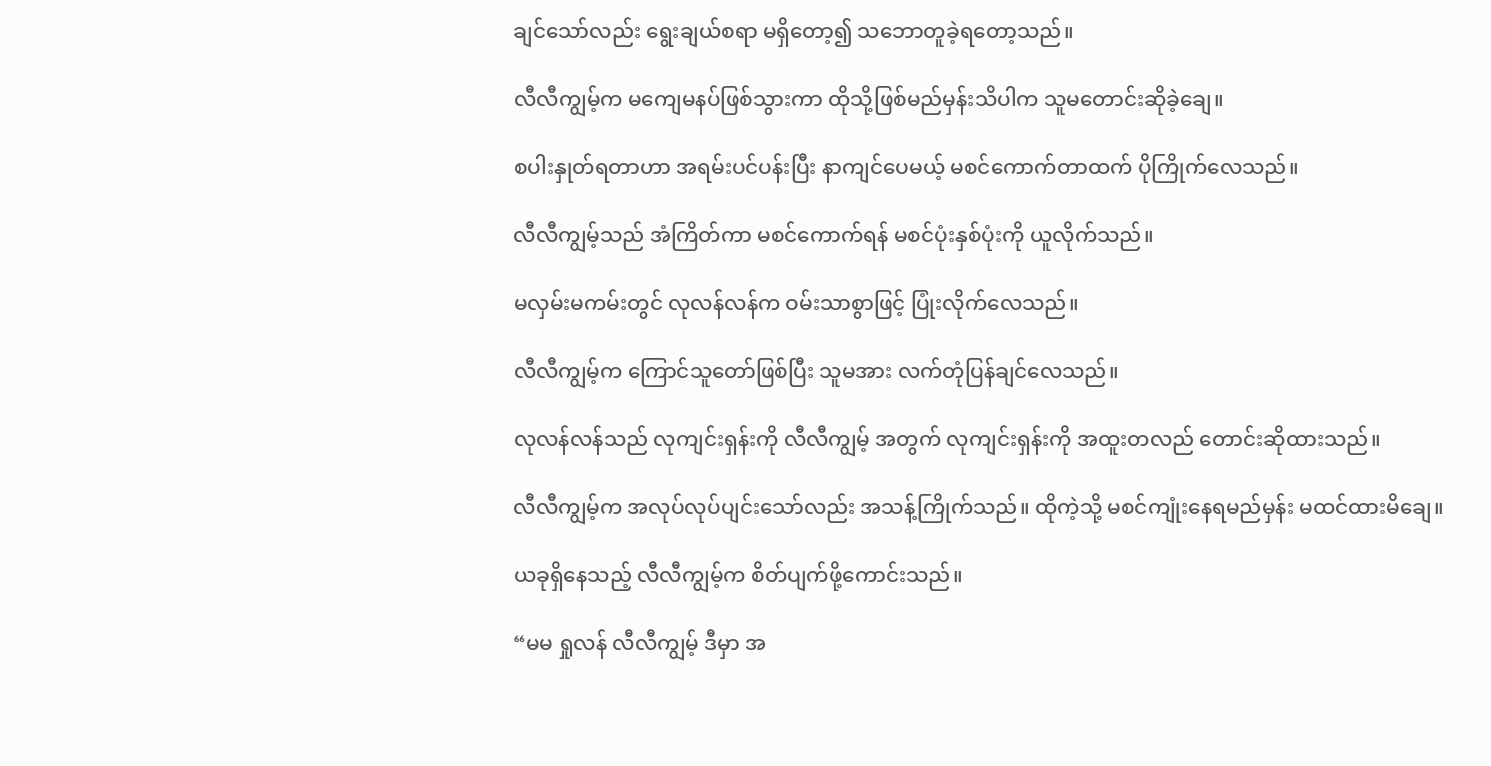ချင်သော်လည်း ရွေးချယ်စရာ မရှိတော့၍ သဘောတူခဲ့ရတော့သည်။

လီလီကျွမ့်က မကျေမနပ်ဖြစ်သွားကာ ထိုသို့ဖြစ်မည်မှန်းသိပါက သူမတောင်းဆိုခဲ့ချေ။

စပါးနှုတ်ရတာဟာ အရမ်းပင်ပန်းပြီး နာကျင်ပေမယ့် မစင်ကောက်တာထက် ပိုကြိုက်လေသည်။

လီလီကျွမ့်သည် အံကြိတ်ကာ မစင်ကောက်ရန် မစင်ပုံးနှစ်ပုံးကို ယူလိုက်သည်။

မလှမ်းမကမ်းတွင် လုလန်လန်က ဝမ်းသာစွာဖြင့် ပြုံးလိုက်လေသည်။

လီလီကျွမ့်က ကြောင်သူတော်ဖြစ်ပြီး သူမအား လက်တုံပြန်ချင်လေသည်။

လုလန်လန်သည် လုကျင်းရှန်းကို လီလီကျွမ့် အတွက် လုကျင်းရှန်းကို အထူးတလည် တောင်းဆိုထားသည်။

လီလီကျွမ့်က အလုပ်လုပ်ပျင်းသော်လည်း အသန့်ကြိုက်သည်။ ထိုကဲ့သို့ မစင်ကျုံးနေရမည်မှန်း မထင်ထားမိချေ။

ယခုရှိနေသည့် လီလီကျွမ့်က စိတ်ပျက်ဖို့ကောင်းသည်။

“မမ ရှုလန် လီလီကျွမ့် ဒီမှာ အ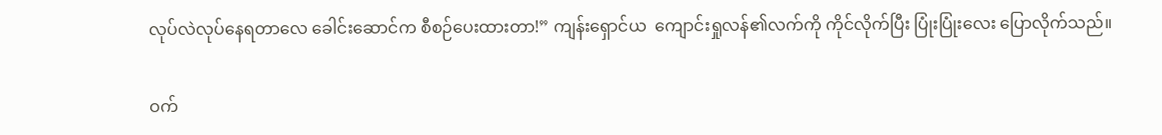လုပ်လဲလုပ်နေရတာလေ ခေါင်းဆောင်က စီစဉ်ပေးထားတာ!” ကျန်းရှောင်ယ  ကျောင်းရှုလန်၏လက်ကို ကိုင်လိုက်ပြီး ပြုံးပြုံးလေး ပြောလိုက်သည်။

ဝက်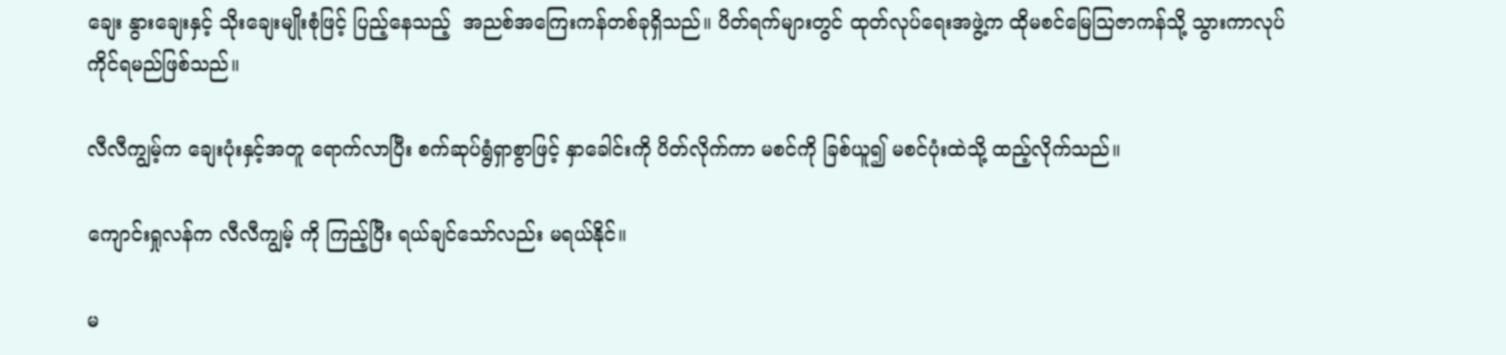ချေး နွားချေးနှင့် သိုးချေးမျိုးစုံဖြင့် ပြည့်နေသည့်  အညစ်အကြေးကန်တစ်ခုရှိသည်။ ပိတ်ရက်များတွင် ထုတ်လုပ်ရေးအဖွဲ့က ထိုမစင်မြေဩဇာကန်သို့ သွားကာလုပ်ကိုင်ရမည်ဖြစ်သည်။

လီလီကျွမ့်က ချေးပုံးနှင့်အတူ ရောက်လာပြီး စက်ဆုပ်ရွံရှာစွာဖြင့် နှာခေါင်းကို ပိတ်လိုက်ကာ မစင်ကို ခြစ်ယူ၍ မစင်ပုံးထဲသို့ ထည့်လိုက်သည်။

ကျောင်းရှုလန်က လီလီကျွမ့် ကို ကြည့်ပြီး ရယ်ချင်သော်လည်း မရယ်နိုင်။

မ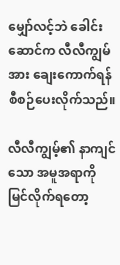မျှော်လင့်ဘဲ ခေါင်းဆောင်က လီလီကျွမ်အား ချေးကောက်ရန် စီစဉ်ပေးလိုက်သည်။

လီလီကျွမ့်၏ နာကျင်သော အမူအရာကို မြင်လိုက်ရတော့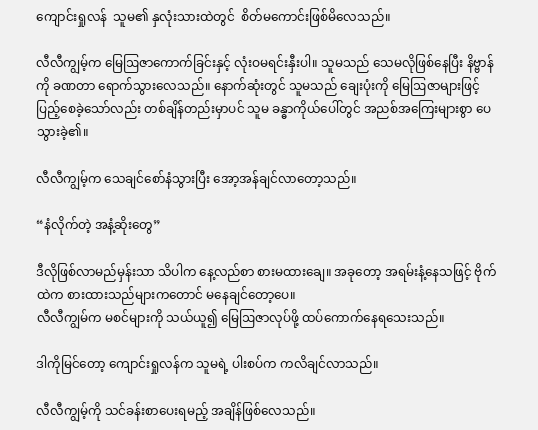ကျောင်းရှုလန်  သူမ၏ နှလုံးသားထဲတွင်  စိတ်မကောင်းဖြစ်မိလေသည်။

လီလီကျွမ့်က မြေဩဇာကောက်ခြင်းနှင့် လုံးဝမရင်းနှီးပါ။ သူမသည် သေမလိုဖြစ်နေပြီး နိဗ္ဗာန်ကို ခဏတာ ရောက်သွားလေသည်။ နောက်ဆုံးတွင် သူမသည် ချေးပုံးကို မြေဩဇာများဖြင့် ပြည့်စေခဲ့သော်လည်း တစ်ချိန်တည်းမှာပင် သူမ ခန္ဓာကိုယ်ပေါ်တွင် အညစ်အကြေးများစွာ ပေသွားခဲ့၏။

လီလီကျွမ့်က သေချင်စော်နံသွားပြီး အော့အန်ချင်လာတော့သည်။

“နံလိုက်တဲ့ အနံ့ဆိုးတွေ”

ဒီလိုဖြစ်လာမည်မှန်းသာ သိပါက နေ့လည်စာ စားမထားချေ။ အခုတော့ အရမ်းနံ့နေသဖြင့် ဗိုက်ထဲက စားထားသည်များကတောင် မနေချင်တော့ပေ။
လီလီကျွမ်က မစင်များကို သယ်ယူ၍ မြေဩဇာလုပ်ဖို့ ထပ်ကောက်နေရသေးသည်။

ဒါကိုမြင်တော့ ကျောင်းရှုလန်က သူမရဲ့ ပါးစပ်က ကလိချင်လာသည်။

လီလီကျွမ့်ကို သင်ခန်းစာပေးရမည့် အချိန်ဖြစ်လေသည်။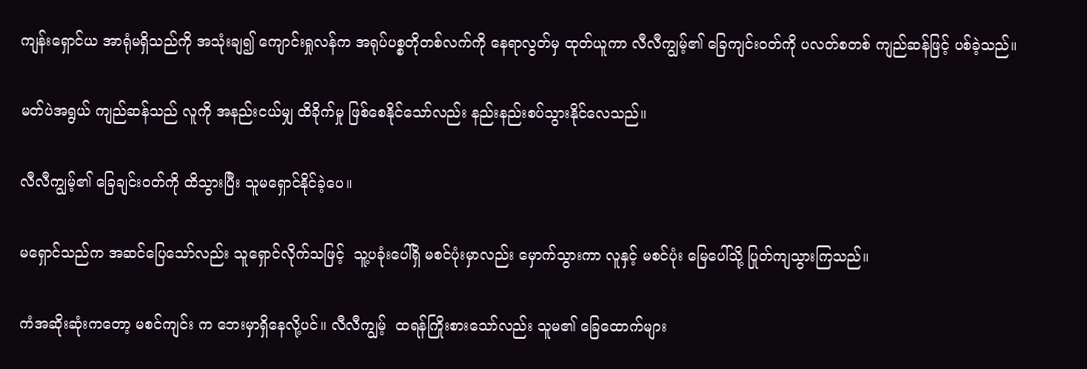ကျန်းရှောင်ယ အာရုံမရှိသည်ကို အသုံးချ၍ ကျောင်းရှုလန်က အရုပ်ပစ္စတိုတစ်လက်ကို နေရာလွတ်မှ ထုတ်ယူကာ လီလီကျွမ့်၏ ခြေကျင်းဝတ်ကို ပလတ်စတစ် ကျည်ဆန်ဖြင့် ပစ်ခဲ့သည်။

မတ်ပဲအရွယ် ကျည်ဆန်သည် လူကို အနည်းငယ်မျှ ထိခိုက်မှု ဖြစ်စေနိုင်သော်လည်း နည်းနည်းစပ်သွားနိုင်လေသည်။

လီလီကျွမ့်၏ ခြေချင်းဝတ်ကို ထိသွားပြီး သူမရှောင်နိုင်ခဲ့ပေ။

မရှောင်သည်က အဆင်ပြေသော်လည်း သူရှောင်လိုက်သဖြင့်  သူ့ပခုံးပေါ်ရှိ မစင်ပုံးမှာလည်း မှောက်သွားကာ လူနှင့် မစင်ပုံး မြေပေါ်သို့ ပြုတ်ကျသွားကြသည်။

ကံအဆိုးဆုံးကတော့ မစင်ကျင်း က ဘေးမှာရှိနေလို့ပင်။ လီလီကျွမ့်  ထရန်ကြိုးစားသော်လည်း သူမ၏ ခြေထောက်များ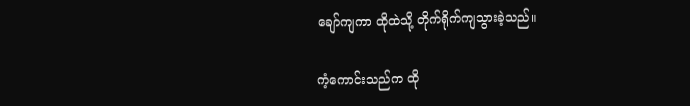ချော်ကျကာ ထိုထဲသို့ တိုက်ရိုက်ကျသွားခဲ့သည်။

ကံ့ကောင်းသည်က ထို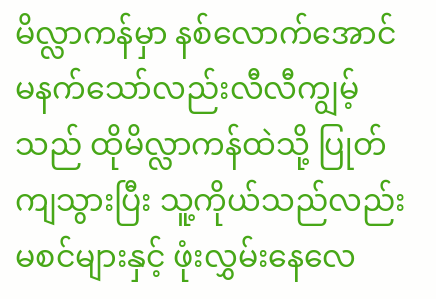မိလ္လာကန်မှာ နစ်လောက်အောင် မနက်သော်လည်းလီလီကျွမ့်သည် ထိုမိလ္လာကန်ထဲသို့ ပြုတ်ကျသွားပြီး သူ့ကိုယ်သည်လည်း မစင်များနှင့် ဖုံးလွှမ်းနေလေ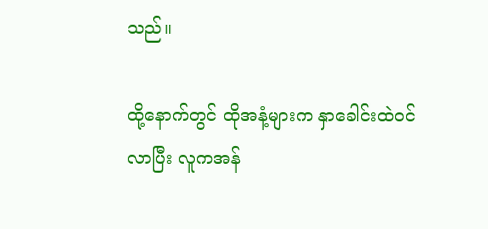သည်။

ထို့နောက်တွင် ထိုအနံ့များက နှာခေါင်းထဲဝင်လာပြီး လူကအန်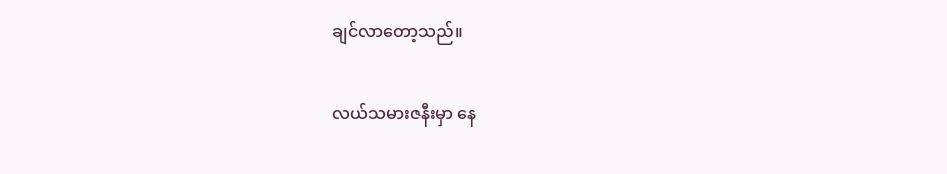ချင်လာတော့သည်။

လယ်သမားဇနီးမှာ နေ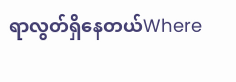ရာလွတ်ရှိနေတယ်Where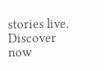stories live. Discover now